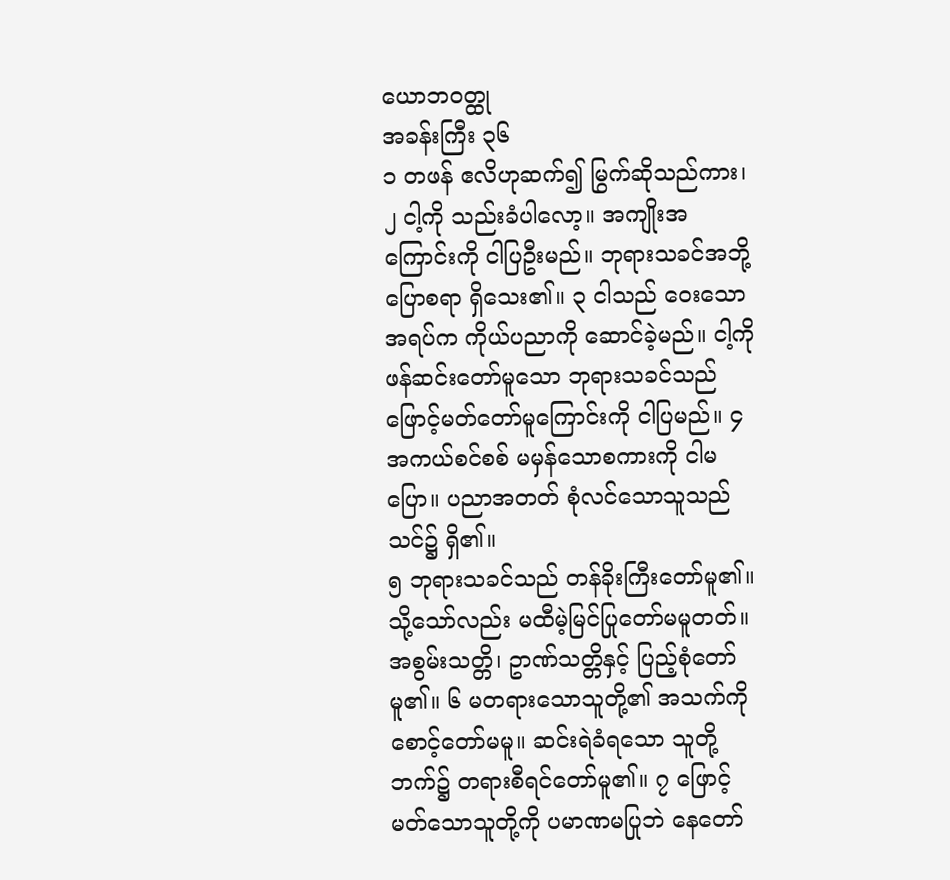ယောဘ၀တ္ထု
အခန်းကြီး ၃၆
၁ တဖန် ဧလိဟုဆက်၍ မြွက်ဆိုသည်ကား၊ ၂ ငါ့ကို သည်းခံပါလော့။ အကျိုးအကြောင်းကို ငါပြဦးမည်။ ဘုရားသခင်အဘို့ ပြောစရာ ရှိသေး၏။ ၃ ငါသည် ဝေးသောအရပ်က ကိုယ်ပညာကို ဆောင်ခဲ့မည်။ ငါ့ကို ဖန်ဆင်းတော်မူသော ဘုရားသခင်သည် ဖြောင့်မတ်တော်မူကြောင်းကို ငါပြမည်။ ၄ အကယ်စင်စစ် မမှန်သောစကားကို ငါမပြော။ ပညာအတတ် စုံလင်သောသူသည် သင်၌ ရှိ၏။
၅ ဘုရားသခင်သည် တန်ခိုးကြီးတော်မူ၏။ သို့သော်လည်း မထီမဲ့မြင်ပြုတော်မမူတတ်။ အစွမ်းသတ္တိ၊ ဥာဏ်သတ္တိနှင့် ပြည့်စုံတော်မူ၏။ ၆ မတရားသောသူတို့၏ အသက်ကို စောင့်တော်မမူ။ ဆင်းရဲခံရသော သူတို့ဘက်၌ တရားစီရင်တော်မူ၏။ ၇ ဖြောင့်မတ်သောသူတို့ကို ပမာဏမပြုဘဲ နေတော်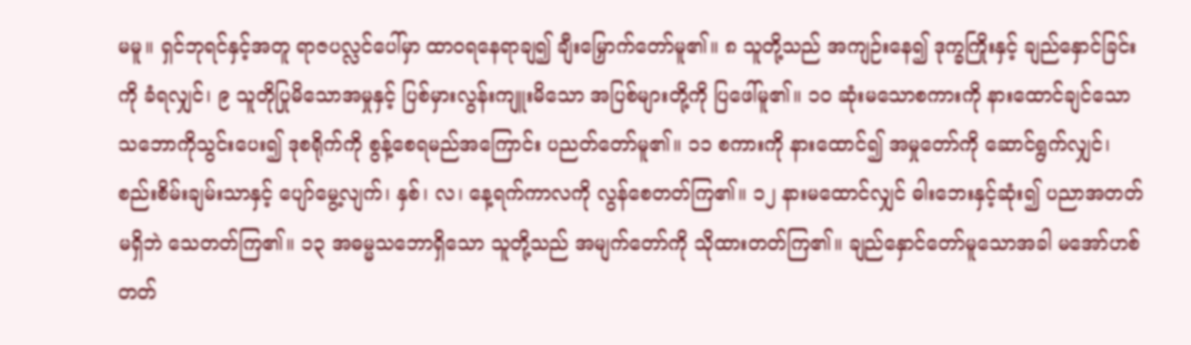မမူ။ ရှင်ဘုရင်နှင့်အတူ ရာဇပလ္လင်ပေါ်မှာ ထာဝရနေရာချ၍ ချီးမြှောက်တော်မူ၏။ ၈ သူတို့သည် အကျဉ်းနေ၍ ဒုက္ခကြိုးနှင့် ချည်နှောင်ခြင်းကို ခံရလျှင်၊ ၉ သူတိုပြုမိသောအမှုနှင့် ပြစ်မှားလွန်းကျူးမိသော အပြစ်များတို့ကို ပြဖေါ်မူ၏။ ၁၀ ဆုံးမသောစကားကို နားထောင်ချင်သော သဘောကိုသွင်းပေး၍ ဒုစရိုက်ကို စွန့်စေရမည်အကြောင်း ပညတ်တော်မူ၏။ ၁၁ စကားကို နားထောင်၍ အမှုတော်ကို ဆောင်ရွက်လျှင်၊ စည်းစိမ်းချမ်းသာနှင့် ပျော်မွေ့လျက်၊ နှစ်၊ လ၊ နေ့ရက်ကာလကို လွန်စေတတ်ကြ၏။ ၁၂ နားမထောင်လျှင် ဓါးဘေးနှင့်ဆုံး၍ ပညာအတတ်မရှိဘဲ သေတတ်ကြ၏။ ၁၃ အဓမ္မသဘောရှိသော သူတို့သည် အမျက်တော်ကို သိုထားတတ်ကြ၏။ ချည်နှောင်တော်မူသောအခါ မအော်ဟစ်တတ်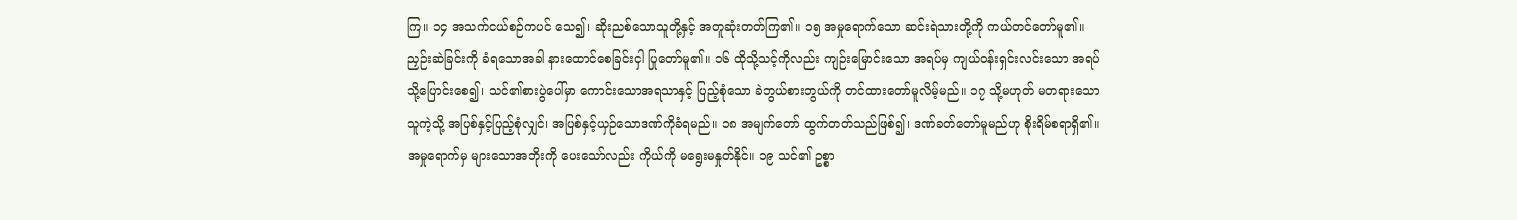ကြ။ ၁၄ အသက်ငယ်စဉ်ကပင် သေ၍၊ ဆိုးညစ်သောသူတို့နှင့် အတူဆုံးတတ်ကြ၏။ ၁၅ အမှုရောက်သော ဆင်းရဲသားတို့ကို ကယ်တင်တော်မူ၏။ ညှဉ်းဆဲခြင်းကို ခံရသောအခါ နားထောင်စေခြင်းငှါ ပြုတော်မူ၏။ ၁၆ ထိုသို့သင့်ကိုလည်း ကျဉ်းမြောင်းသော အရပ်မှ ကျယ်ဝန်းရှင်းလင်းသော အရပ်သို့ပြောင်းစေ၍၊ သင်၏စားပွဲပေါ်မှာ ကောင်းသောအရသာနှင့် ပြည့်စုံသော ခဲဘွယ်စားဘွယ်ကို တင်ထားတော်မူလိမ့်မည်။ ၁၇ သို့မဟုတ် မတရားသောသူကဲ့သို့ အပြစ်နှင့်ပြည့်စုံလျှင်၊ အပြစ်နှင့်ယှဉ်သောဒဏ်ကိုခံရမည်။ ၁၈ အမျက်တော် ထွက်တတ်သည်ဖြစ်၍၊ ဒဏ်ခတ်တော်မူမည်ဟု စိုးရိမ်စရာရှိ၏။ အမှုရောက်မှ များသောအဘိုးကို ပေးသော်လည်း ကိုယ်ကို မရွေးမနှုတ်နိုင်။ ၁၉ သင်၏ ဥစ္စာ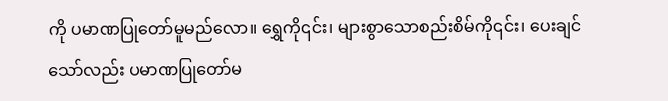ကို ပမာဏပြုတော်မူမည်လော။ ရွှေကို၎င်း၊ များစွာသောစည်းစိမ်ကို၎င်း၊ ပေးချင်သော်လည်း ပမာဏပြုတော်မ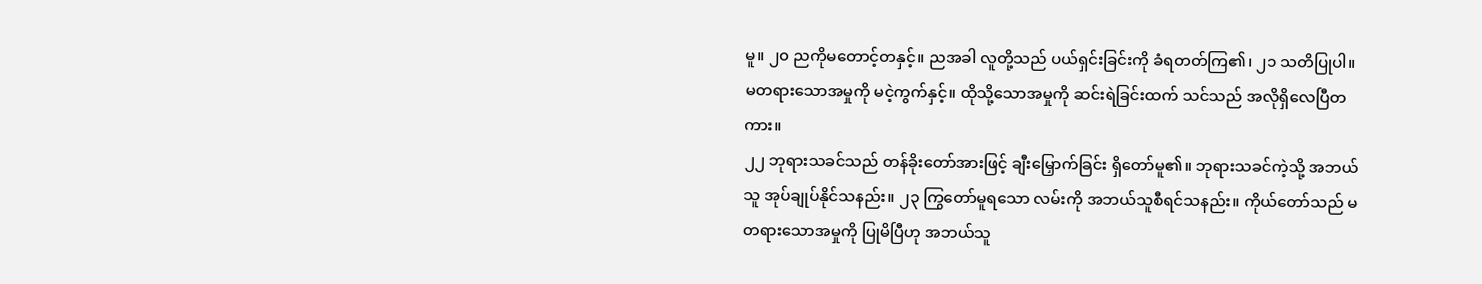မူ။ ၂၀ ညကိုမတောင့်တနှင့်။ ညအခါ လူတို့သည် ပယ်ရှင်းခြင်းကို ခံရတတ်ကြ၏၊ ၂၁ သတိပြုပါ။ မတရားသောအမှုကို မငဲ့ကွက်နှင့်။ ထိုသို့သောအမှုကို ဆင်းရဲခြင်းထက် သင်သည် အလိုရှိလေပြီတကား။
၂၂ ဘုရားသခင်သည် တန်ခိုးတော်အားဖြင့် ချီးမြှောက်ခြင်း ရှိတော်မူ၏။ ဘုရားသခင်ကဲ့သို့ အဘယ်သူ အုပ်ချုပ်နိုင်သနည်း။ ၂၃ ကြွတော်မူရသော လမ်းကို အဘယ်သူစီရင်သနည်း။ ကိုယ်တော်သည် မတရားသောအမှုကို ပြုမိပြီဟု အဘယ်သူ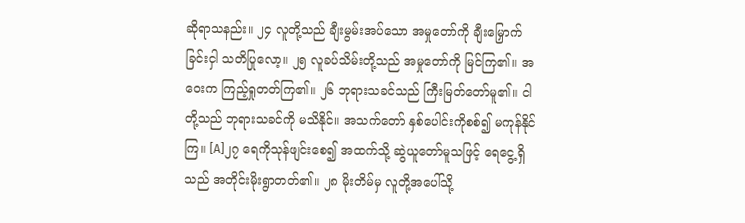ဆိုရာသနည်း။ ၂၄ လူတို့သည် ချီးမွမ်းအပ်သော အမှုတော်ကို ချီးမြှောက်ခြင်းငှါ သတိပြုလော့။ ၂၅ လူခပ်သိမ်းတို့သည် အမှုတော်ကို မြင်ကြ၏။ အဝေးက ကြည့်ရှုတတ်ကြ၏။ ၂၆ ဘုရားသခင်သည် ကြီးမြတ်တော်မူ၏။ ငါတို့သည် ဘုရားသခင်ကို မသိနိုင်။ အသက်တော် နှစ်ပေါင်းကိုစစ်၍ မကုန်နိုင်ကြ။ [A]၂၇ ရေကိုသုန်ဖျင်းစေ၍ အထက်သို့ ဆွဲယူတော်မူသဖြင့် ရေငွေ့ရှိသည် အတိုင်းမိုးရွာတတ်၏။ ၂၈ မိုးတိမ်မှ လူတို့အပေါ်သို့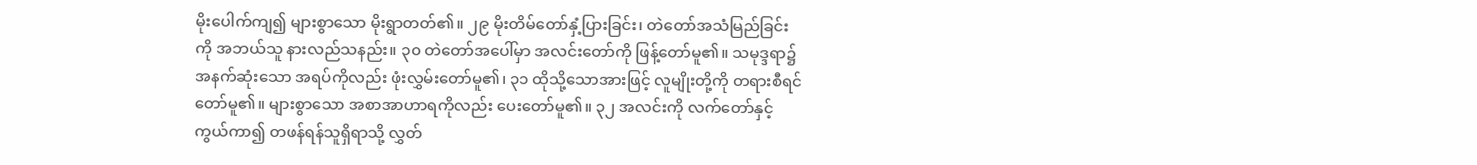မိုးပေါက်ကျ၍ များစွာသော မိုးရွာတတ်၏။ ၂၉ မိုးတိမ်တော်နှံ့ပြားခြင်း၊ တဲတော်အသံမြည်ခြင်းကို အဘယ်သူ နားလည်သနည်း။ ၃၀ တဲတော်အပေါ်မှာ အလင်းတော်ကို ဖြန့်တော်မူ၏။ သမုဒ္ဒရာ၌ အနက်ဆုံးသော အရပ်ကိုလည်း ဖုံးလွှမ်းတော်မူ၏၊ ၃၁ ထိုသို့သောအားဖြင့် လူမျိုးတို့ကို တရားစီရင်တော်မူ၏။ များစွာသော အစာအာဟာရကိုလည်း ပေးတော်မူ၏။ ၃၂ အလင်းကို လက်တော်နှင့်ကွယ်ကာ၍ တဖန်ရန်သူရှိရာသို့ လွှတ်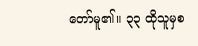တော်မူ၏။ ၃၃ ထိုသူမှစ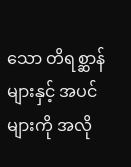သော တိရစ္ဆာန်များနှင့် အပင်များကို အလို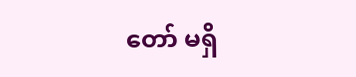တော် မရှိ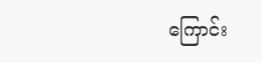ကြောင်း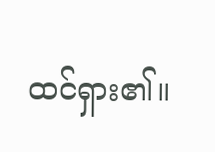ထင်ရှား၏။